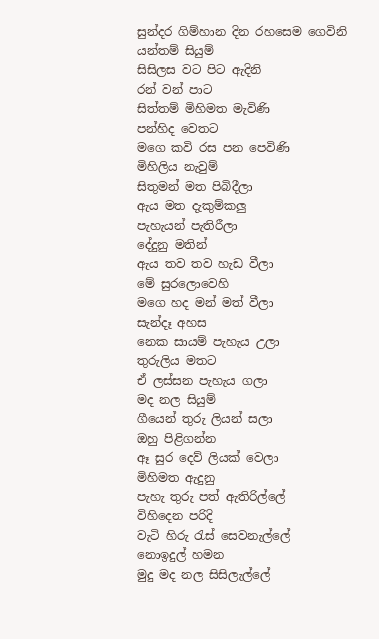සුන්දර ගිම්හාන දින රහසෙම ගෙවිනි
යන්තම් සියුම්
සිසිලස වට පිට ඇදිනි
රන් වන් පාට
සිත්තම් මිහිමත මැවිණි
පන්හිද වෙතට
මගෙ කවි රස පන පෙවිණි
මිහිලිය නැවුම්
සිතුමන් මත පිබිදීලා
ඇය මත දැකුම්කලු
පැහැයන් පැතිරීලා
දේදුනු මතින්
ඇය තව තව හැඩ වීලා
මේ සුරලොවෙහි
මගෙ හද මන් මත් වීලා
සැන්දෑ අහස
නෙක සායම් පැහැය උලා
තුරුලිය මතට
ඒ ලස්සන පැහැය ගලා
මද නල සියුම්
ගීයෙන් තුරු ලියන් සලා
ඔහු පිළිගන්න
ඈ සුර දෙව් ලියක් වෙලා
මිහිමත ඇදුනු
පැහැ තුරු පත් ඇතිරිල්ලේ
විහිදෙන පරිදි
වැටි හිරු රැස් සෙවනැල්ලේ
නොඉදුල් හමන
මුදු මද නල සිසිලැල්ලේ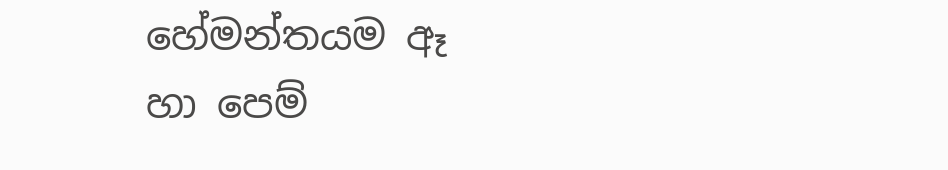හේමන්තයම ඈ
හා පෙම්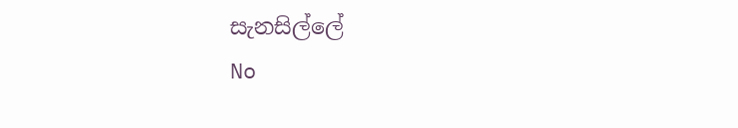සැනසිල්ලේ
No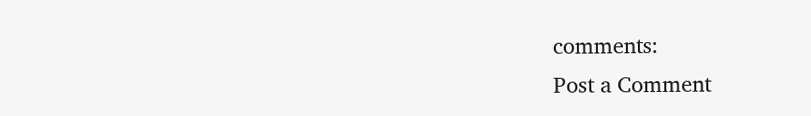comments:
Post a Comment